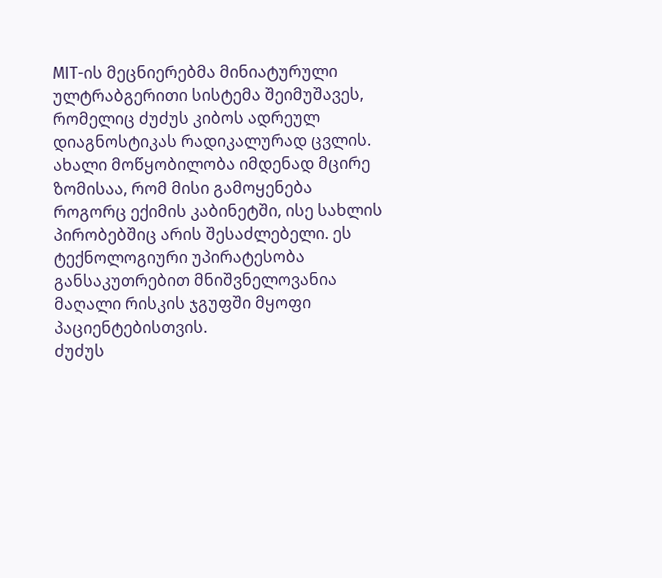MIT-ის მეცნიერებმა მინიატურული ულტრაბგერითი სისტემა შეიმუშავეს, რომელიც ძუძუს კიბოს ადრეულ დიაგნოსტიკას რადიკალურად ცვლის. ახალი მოწყობილობა იმდენად მცირე ზომისაა, რომ მისი გამოყენება როგორც ექიმის კაბინეტში, ისე სახლის პირობებშიც არის შესაძლებელი. ეს ტექნოლოგიური უპირატესობა განსაკუთრებით მნიშვნელოვანია მაღალი რისკის ჯგუფში მყოფი პაციენტებისთვის.
ძუძუს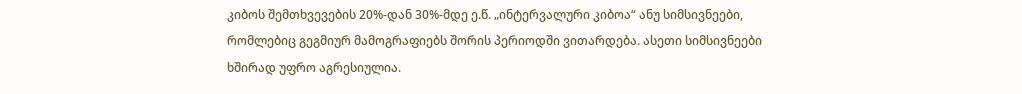კიბოს შემთხვევების 20%-დან 30%-მდე ე.წ. „ინტერვალური კიბოა“ ანუ სიმსივნეები, რომლებიც გეგმიურ მამოგრაფიებს შორის პერიოდში ვითარდება. ასეთი სიმსივნეები ხშირად უფრო აგრესიულია.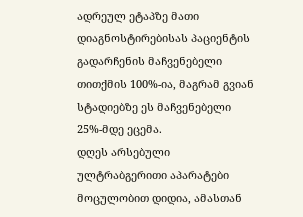ადრეულ ეტაპზე მათი დიაგნოსტირებისას პაციენტის გადარჩენის მაჩვენებელი თითქმის 100%-ია, მაგრამ გვიან სტადიებზე ეს მაჩვენებელი 25%-მდე ეცემა.
დღეს არსებული ულტრაბგერითი აპარატები მოცულობით დიდია, ამასთან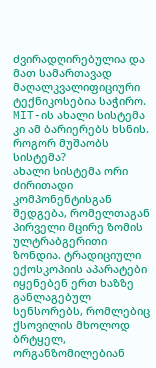ძვირადღირებულია და მათ სამართავად მაღალკვალიფიციური ტექნიკოსებია საჭირო. MIT-ის ახალი სისტემა კი ამ ბარიერებს ხსნის.
როგორ მუშაობს სისტემა?
ახალი სისტემა ორი ძირითადი კომპონენტისგან შედგება, რომელთაგან პირველი მცირე ზომის ულტრაბგერითი ზონდია. ტრადიციული ექოსკოპიის აპარატები იყენებენ ერთ ხაზზე განლაგებულ სენსორებს, რომლებიც ქსოვილის მხოლოდ ბრტყელ, ორგანზომილებიან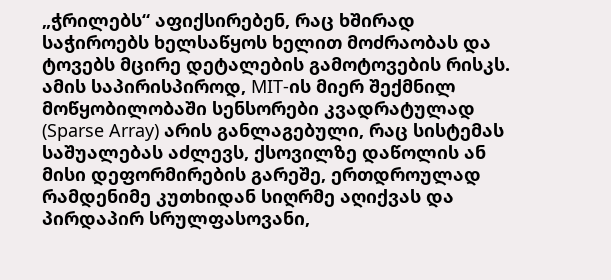„ჭრილებს“ აფიქსირებენ, რაც ხშირად საჭიროებს ხელსაწყოს ხელით მოძრაობას და ტოვებს მცირე დეტალების გამოტოვების რისკს.
ამის საპირისპიროდ, MIT-ის მიერ შექმნილ მოწყობილობაში სენსორები კვადრატულად (Sparse Array) არის განლაგებული, რაც სისტემას საშუალებას აძლევს, ქსოვილზე დაწოლის ან მისი დეფორმირების გარეშე, ერთდროულად რამდენიმე კუთხიდან სიღრმე აღიქვას და პირდაპირ სრულფასოვანი,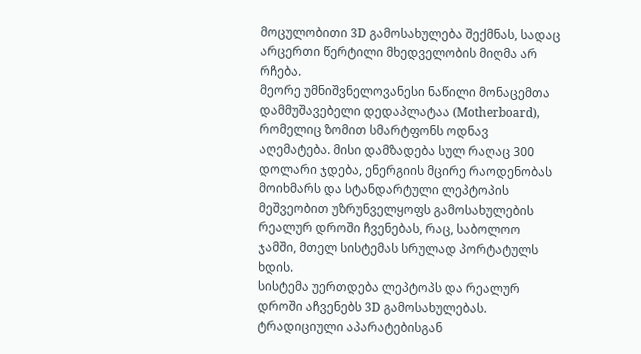მოცულობითი 3D გამოსახულება შექმნას, სადაც არცერთი წერტილი მხედველობის მიღმა არ რჩება.
მეორე უმნიშვნელოვანესი ნაწილი მონაცემთა დამმუშავებელი დედაპლატაა (Motherboard), რომელიც ზომით სმარტფონს ოდნავ აღემატება. მისი დამზადება სულ რაღაც 300 დოლარი ჯდება, ენერგიის მცირე რაოდენობას მოიხმარს და სტანდარტული ლეპტოპის მეშვეობით უზრუნველყოფს გამოსახულების რეალურ დროში ჩვენებას, რაც, საბოლოო ჯამში, მთელ სისტემას სრულად პორტატულს ხდის.
სისტემა უერთდება ლეპტოპს და რეალურ დროში აჩვენებს 3D გამოსახულებას. ტრადიციული აპარატებისგან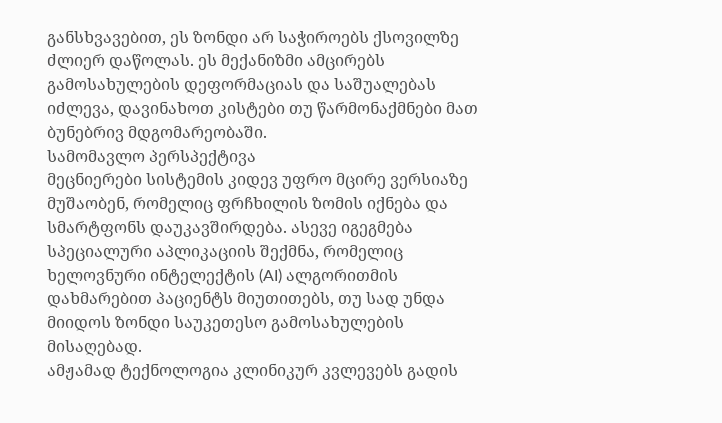განსხვავებით, ეს ზონდი არ საჭიროებს ქსოვილზე ძლიერ დაწოლას. ეს მექანიზმი ამცირებს გამოსახულების დეფორმაციას და საშუალებას იძლევა, დავინახოთ კისტები თუ წარმონაქმნები მათ ბუნებრივ მდგომარეობაში.
სამომავლო პერსპექტივა
მეცნიერები სისტემის კიდევ უფრო მცირე ვერსიაზე მუშაობენ, რომელიც ფრჩხილის ზომის იქნება და სმარტფონს დაუკავშირდება. ასევე იგეგმება სპეციალური აპლიკაციის შექმნა, რომელიც ხელოვნური ინტელექტის (AI) ალგორითმის დახმარებით პაციენტს მიუთითებს, თუ სად უნდა მიიდოს ზონდი საუკეთესო გამოსახულების მისაღებად.
ამჟამად ტექნოლოგია კლინიკურ კვლევებს გადის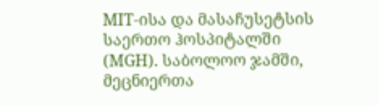MIT-ისა და მასაჩუსეტსის საერთო ჰოსპიტალში (MGH). საბოლოო ჯამში, მეცნიერთა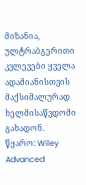მიზანია, ულტრაბგერითი კვლევები ყველა ადამიანისთვის მაქსიმალურად ხელმისაწვდომი გახადონ.
წყარო: Wiley Advanced